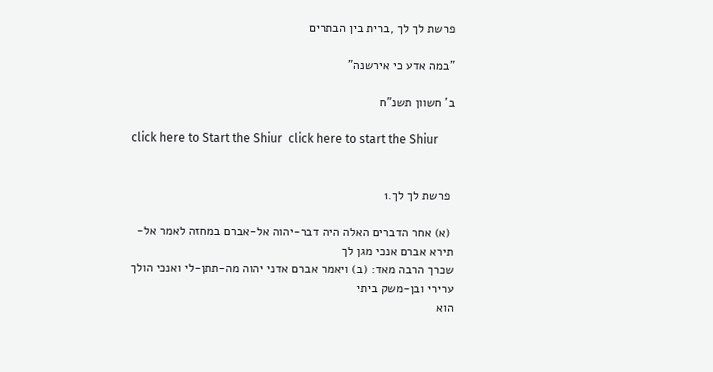פרשת לך לך ,ברית בין הבתרים

"במה אדע כי אירשנה"

ב' חשוון תשנ"ח

click here to Start the Shiur  click here to start the Shiur


 פרשת לך לך.1

 (א) אחר הדברים האלה היה דבר-יהוה אל-אברם במחזה לאמר אל-תירא אברם אנכי מגן לך
שכרך הרבה מאד: (ב) ויאמר אברם אדני יהוה מה-תתן-לי ואנכי הולך ערירי ובן-משק ביתי
הוא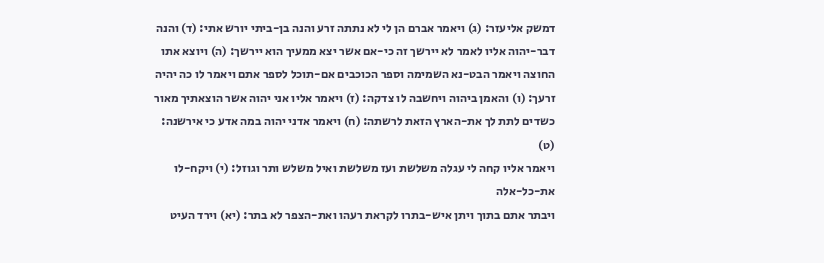דמשק אליעזר: (ג) ויאמר אברם הן לי לא נתתה זרע והנה בן-ביתי יורש אתי: (ד) והנה
דבר-יהוה אליו לאמר לא יירשך זה כי-אם אשר יצא ממעיך הוא יירשך: (ה) ויוצא אתו
החוצה ויאמר הבט-נא השמימה וספר הכוכבים אם-תוכל לספר אתם ויאמר לו כה יהיה
זרעך: (ו) והאמן ביהוה ויחשבה לו צדקה: (ז) ויאמר אליו אני יהוה אשר הוצאתיך מאור
כשדים לתת לך את-הארץ הזאת לרשתה: (ח) ויאמר אדני יהוה במה אדע כי אירשנה: (ט)
ויאמר אליו קחה לי עגלה משלשת ועז משלשת ואיל משלש ותר וגוזל: (י) ויקח-לו את-כל-אלה
ויבתר אתם בתוך ויתן איש-בתרו לקראת רעהו ואת-הצפר לא בתר: (יא) וירד העיט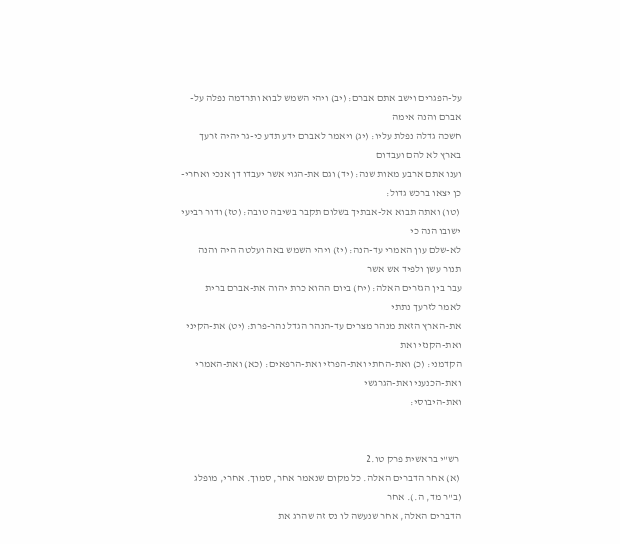על-הפגרים וישב אתם אברם: (יב) ויהי השמש לבוא ותרדמה נפלה על-אברם והנה אימה
חשכה גדלה נפלת עליו: (יג) ויאמר לאברם ידע תדע כי-גר יהיה זרעך בארץ לא להם ועבדום
וענו אתם ארבע מאות שנה: (יד) וגם את-הגוי אשר יעבדו דן אנכי ואחרי-כן יצאו ברכש גדול:
 (טו) ואתה תבוא אל-אבתיך בשלום תקבר בשיבה טובה: (טז) ודור רביעי ישובו הנה כי
לא-שלם עון האמרי עד-הנה: (יז) ויהי השמש באה ועלטה היה והנה תנור עשן ולפיד אש אשר
עבר בין הגזרים האלה: (יח) ביום ההוא כרת יהוה את-אברם ברית לאמר לזרעך נתתי
את-הארץ הזאת מנהר מצרים עד-הנהר הגדל נהר-פרת: (יט) את-הקיני ואת-הקנזי ואת
הקדמני: (כ) ואת-החתי ואת-הפרזי ואת-הרפאים: (כא) ואת-האמרי ואת-הכנעני ואת-הגרגשי
ואת-היבוסי:


 רש"י בראשית פרק טו.2
 (א) אחר הדברים האלה. כל מקום שנאמר אחר, סמוך. אחרי, מופלג (ב"ר מד, ה.). אחר
הדברים האלה, אחר שנעשה לו נס זה שהרג את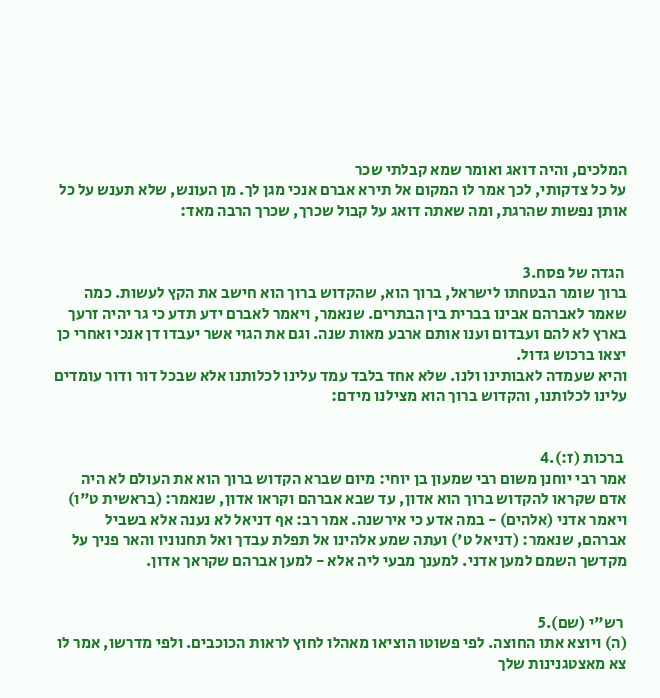המלכים, והיה דואג ואומר שמא קבלתי שכר
על כל צדקותי, לכך אמר לו המקום אל תירא אברם אנכי מגן לך. מן העונש, שלא תענש על כל
אותן נפשות שהרגת, ומה שאתה דואג על קבול שכרך, שכרך הרבה מאד:


 הגדה של פסח.3
ברוך שומר הבטחתו לישראל, ברוך הוא, שהקדוש ברוך הוא חישב את הקץ לעשות. כמה
שאמר לאברהם אבינו בברית בין הבתרים. שנאמר, ויאמר לאברם ידע תדע כי גר יהיה זרעך
בארץ לא להם ועבדום וענו אותם ארבע מאות שנה. וגם את הגוי אשר יעבדו דן אנכי ואחרי כן
יצאו ברכוש גדול.
והיא שעמדה לאבותינו ולנו. שלא אחד בלבד עמד עלינו לכלותנו אלא שבכל דור ודור עומדים
עלינו לכלותנו, והקדוש ברוך הוא מצילנו מידם:


 ברכות (ז:).4
אמר רבי יוחנן משום רבי שמעון בן יוחי: מיום שברא הקדוש ברוך הוא את העולם לא היה
אדם שקראו להקדוש ברוך הוא אדון, עד שבא אברהם וקראו אדון, שנאמר: (בראשית ט"ו)
ויאמר אדני (אלהים) - במה אדע כי אירשנה. אמר רב: אף דניאל לא נענה אלא בשביל
אברהם, שנאמר: (דניאל ט') ועתה שמע אלהינו אל תפלת עבדך ואל תחנוניו והאר פניך על
מקדשך השמם למען אדני. למענך מבעי ליה אלא - למען אברהם שקראך אדון.


 רש"י (שם).5
(ה) ויוצא אתו החוצה. לפי פשוטו הוציאו מאהלו לחוץ לראות הכוכבים. ולפי מדרשו, אמר לו
צא מאצטגנינות שלך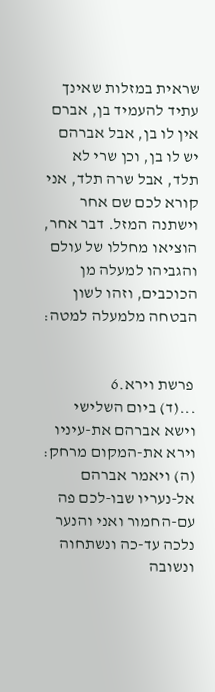שראית במזלות שאינך עתיד להעמיד בן, אברם אין לו בן, אבל אברהם
יש לו בן, וכן שרי לא תלד, אבל שרה תלד, אני קורא לכם שם אחר וישתנה המזל. דבר אחר,
הוציאו מחללו של עולם והגביהו למעלה מן הכוכבים, וזהו לשון הבטחה מלמעלה למטה:


 פרשת וירא.6
...(ד) ביום השלישי וישא אברהם את-עיניו וירא את-המקום מרחק: (ה) ויאמר אברהם
אל-נעריו שבו-לכם פה עם-החמור ואני והנער נלכה עד-כה ונשתחוה ונשובה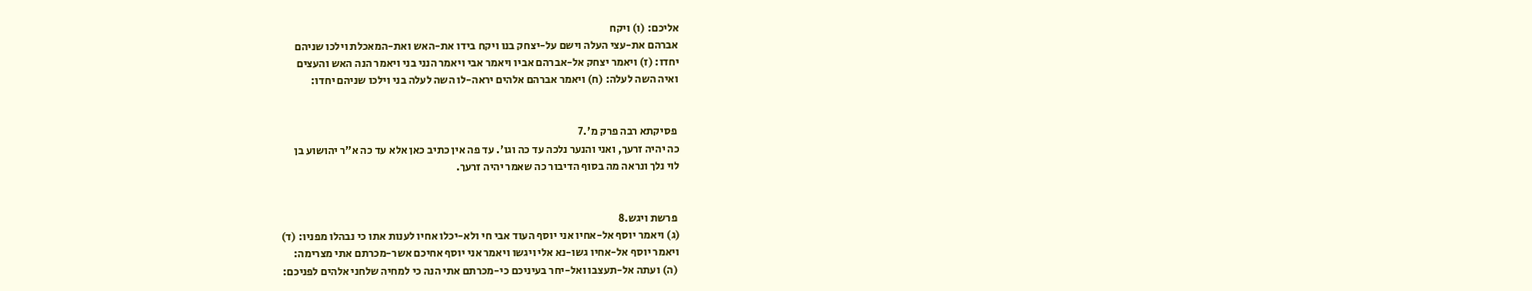אליכם: (ו) ויקח
אברהם את-עצי העלה וישם על-יצחק בנו ויקח בידו את-האש ואת-המאכלת וילכו שניהם
יחדו: (ז) ויאמר יצחק אל-אברהם אביו ויאמר אבי ויאמר הנני בני ויאמר הנה האש והעצים
ואיה השה לעלה: (ח) ויאמר אברהם אלהים יראה-לו השה לעלה בני וילכו שניהם יחדו:


 פסיקתא רבה פרק מ'.7
כה יהיה זרעך, ואני והנער נלכה עד כה וגו'. עד פה אין כתיב כאן אלא עד כה א"ר יהושוע בן
לוי נלך ונראה מה בסוף הדיבור כה שאמר יהיה זרעך.


 פרשת ויגש.8
(ג) ויאמר יוסף אל-אחיו אני יוסף העוד אבי חי ולא-יכלו אחיו לענות אתו כי נבהלו מפניו: (ד)
ויאמר יוסף אל-אחיו גשו-נא אלי ויגשו ויאמר אני יוסף אחיכם אשר-מכרתם אתי מצרימה:
 (ה) ועתה אל-תעצבו ואל-יחר בעיניכם כי-מכרתם אתי הנה כי למחיה שלחני אלהים לפניכם: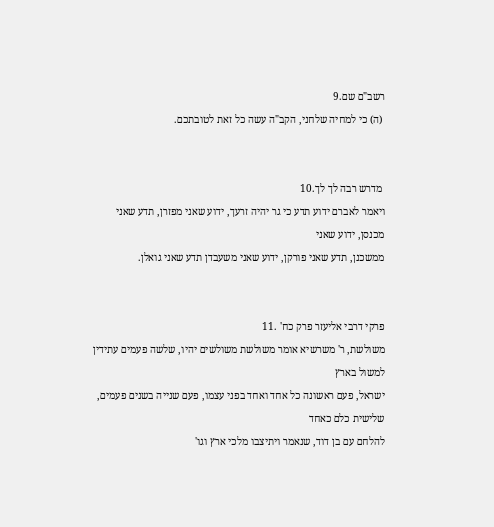רשב"ם שם.9
 (ה) כי למחיה שלחני, הקב"ה עשה כל זאת לטובתכם.


 מדרש רבה לך לך.10
ויאמר לאברם ידוע תדע כי גר יהיה זרעך, ידוע שאני מפזרן, תדע שאני מכנסן, ידוע שאני
ממשכנן, תדע שאני פורקן, ידוע שאני משעבדן תדע שאני גואלן.


פרקי דרבי אליעזר פרק כח' .11
משולשת, ר' משרשיא אומר משולשת משולשים יהיו, שלשה פעמים עתידין למשול בארץ
ישראל, פעם ראשונה כל אחד ואחד בפני עצמו, פעם שנייה בשנים פעמים, שלישית כלם כאחד
להלחם עם בן דוד, שנאמר ויתיצבו מלכי ארץ וגו'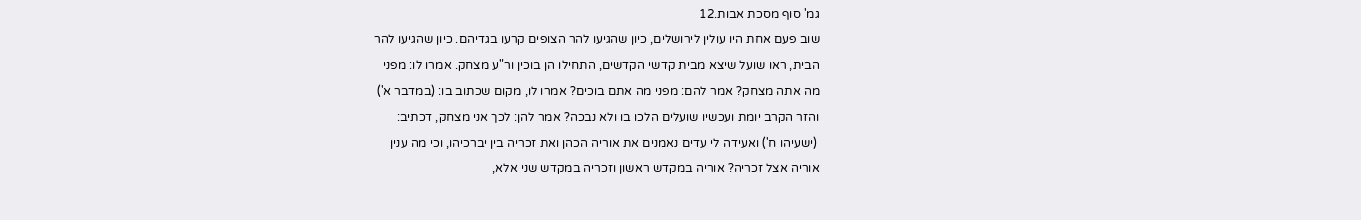גמ' סוף מסכת אבות.12
שוב פעם אחת היו עולין לירושלים, כיון שהגיעו להר הצופים קרעו בגדיהם. כיון שהגיעו להר
הבית, ראו שועל שיצא מבית קדשי הקדשים, התחילו הן בוכין ור"ע מצחק. אמרו לו: מפני
מה אתה מצחק? אמר להם: מפני מה אתם בוכים? אמרו לו, מקום שכתוב בו: (במדבר א')
והזר הקרב יומת ועכשיו שועלים הלכו בו ולא נבכה? אמר להן: לכך אני מצחק, דכתיב:
 (ישעיהו ח') ואעידה לי עדים נאמנים את אוריה הכהן ואת זכריה בין יברכיהו, וכי מה ענין
אוריה אצל זכריה? אוריה במקדש ראשון וזכריה במקדש שני אלא,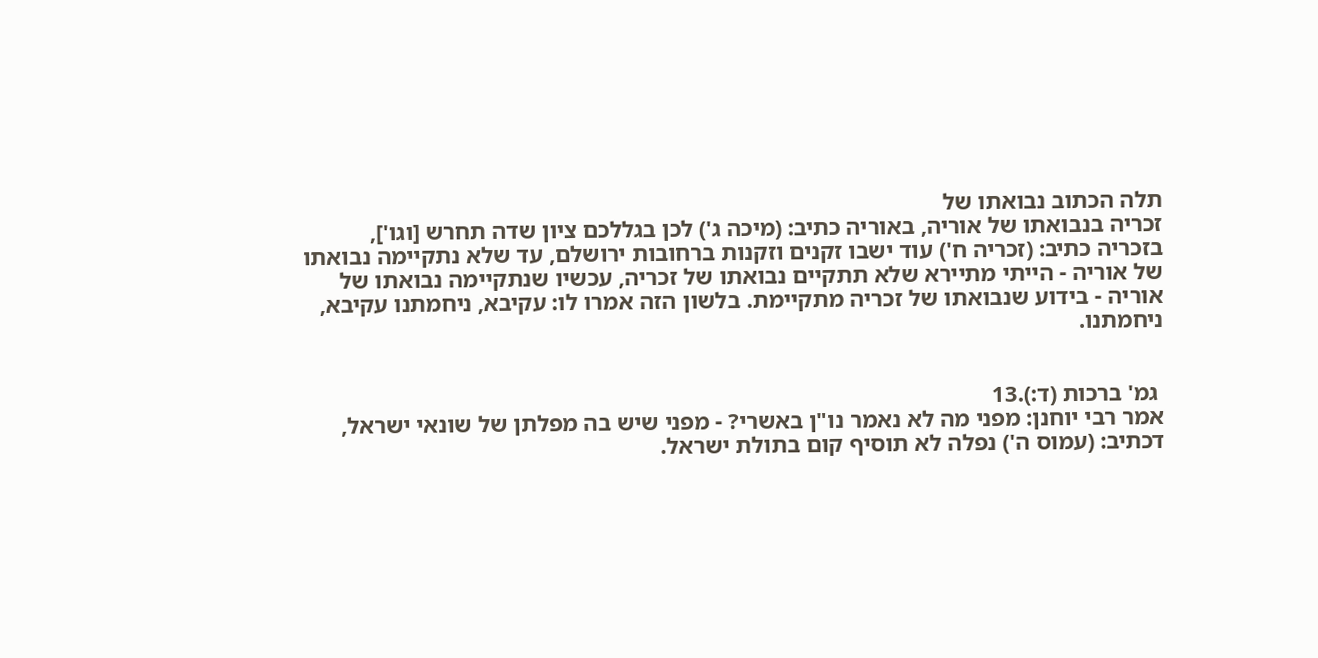תלה הכתוב נבואתו של
זכריה בנבואתו של אוריה, באוריה כתיב: (מיכה ג') לכן בגללכם ציון שדה תחרש [וגו'],
בזכריה כתיב: (זכריה ח') עוד ישבו זקנים וזקנות ברחובות ירושלם, עד שלא נתקיימה נבואתו
של אוריה - הייתי מתיירא שלא תתקיים נבואתו של זכריה, עכשיו שנתקיימה נבואתו של
אוריה - בידוע שנבואתו של זכריה מתקיימת. בלשון הזה אמרו לו: עקיבא, ניחמתנו עקיבא,
ניחמתנו.


 גמ' ברכות (ד:).13
אמר רבי יוחנן: מפני מה לא נאמר נו"ן באשרי? - מפני שיש בה מפלתן של שונאי ישראל,
דכתיב: (עמוס ה') נפלה לא תוסיף קום בתולת ישראל.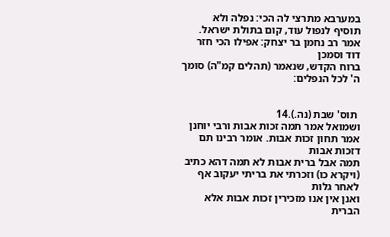במערבא מתרצי לה הכי: נפלה ולא
תוסיף לנפול עוד, קום בתולת ישראל. אמר רב נחמן בר יצחק: אפילו הכי חזר דוד וסמכן
ברוח הקדש, שנאמר (תהלים קמ"ה) סומך ה' לכל הנפלים:


 תוס' שבת (נה.).14
ושמואל אמר תמה זכות אבות ורבי יוחנן אמר תחון זכות אבות. אומר רבינו תם דזכות אבות
תמה אבל ברית אבות לא תמה דהא כתיב (ויקרא כו) וזכרתי את בריתי יעקוב אף לאחר גלות
ואנן אין אנו מזכירין זכות אבות אלא הברית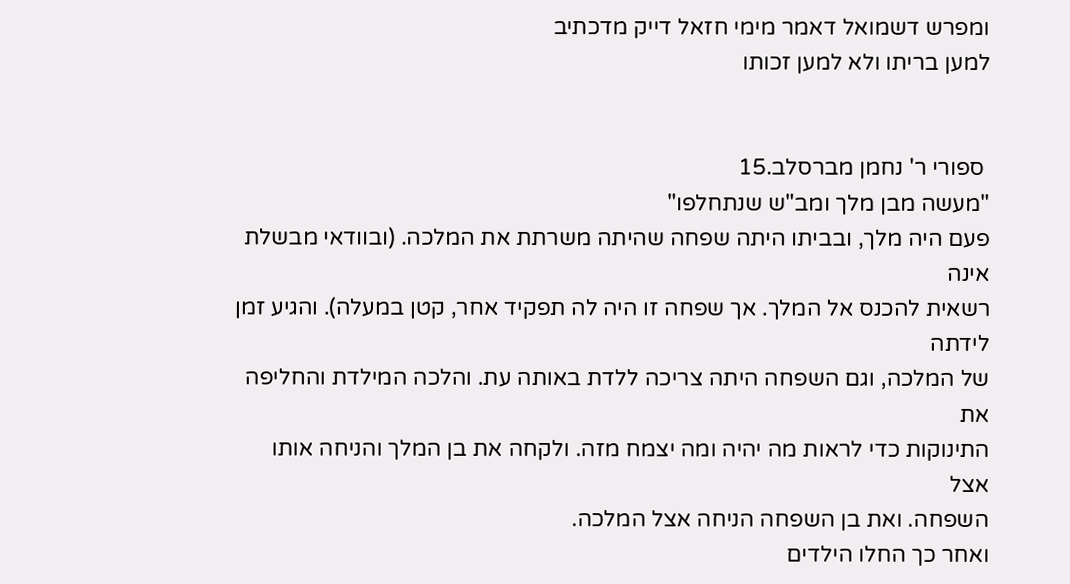ומפרש דשמואל דאמר מימי חזאל דייק מדכתיב
למען בריתו ולא למען זכותו


 ספורי ר' נחמן מברסלב.15
"מעשה מבן מלך ומב"ש שנתחלפו"
פעם היה מלך, ובביתו היתה שפחה שהיתה משרתת את המלכה. (ובוודאי מבשלת אינה
רשאית להכנס אל המלך. אך שפחה זו היה לה תפקיד אחר, קטן במעלה). והגיע זמן לידתה
של המלכה, וגם השפחה היתה צריכה ללדת באותה עת. והלכה המילדת והחליפה את
התינוקות כדי לראות מה יהיה ומה יצמח מזה. ולקחה את בן המלך והניחה אותו אצל
השפחה. ואת בן השפחה הניחה אצל המלכה.
ואחר כך החלו הילדים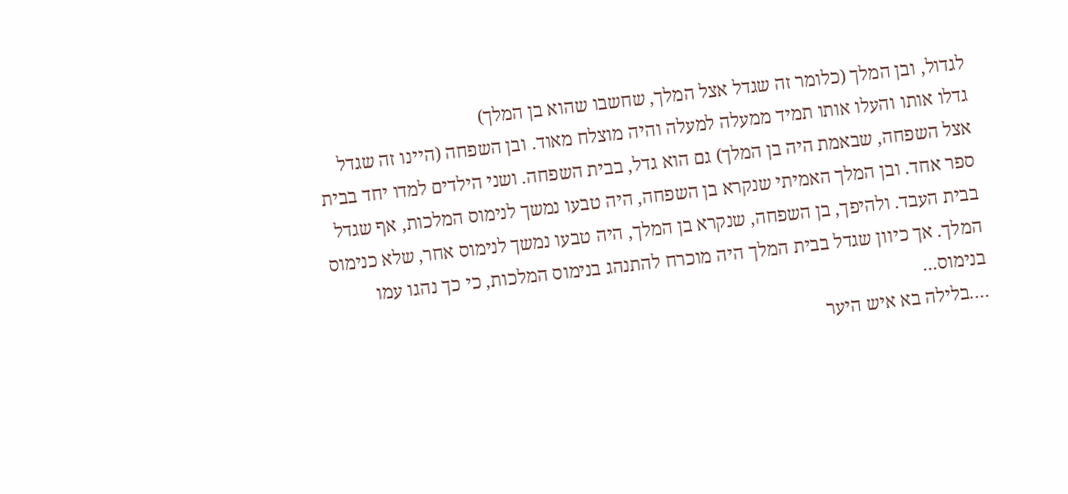לגדול, ובן המלך (כלומר זה שגדל אצל המלך, שחשבו שהוא בן המלך)
גדלו אותו והעלו אותו תמיד ממעלה למעלה והיה מוצלח מאוד. ובן השפחה (היינו זה שגדל
אצל השפחה, שבאמת היה בן המלך) גם הוא גדל, בבית השפחה. ושני הילדים למדו יחד בבית
ספר אחד. ובן המלך האמיתי שנקרא בן השפחה, היה טבעו נמשך לנימוס המלכות, אף שגדל
בבית העבד. ולהיפך, בן השפחה, שנקרא בן המלך, היה טבעו נמשך לנימוס אחר, שלא כנימוס
המלך. אך כיוון שגדל בבית המלך היה מוכרח להתנהג בנימוס המלכות, כי כך נהגו עמו
בנימוס...
….בלילה בא איש היער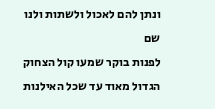ונתן להם לאכול ולשתות ולנו שם
לפנות בוקר שמעו קול הצחוק הגדול מאוד עד שכל האילנות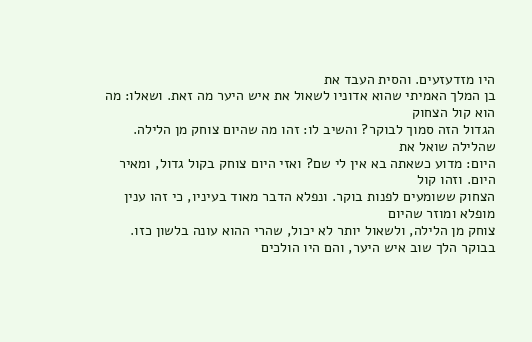היו מזדעזעים. והסית העבד את
בן המלך האמיתי שהוא אדוניו לשאול את איש היער מה זאת. ושאלו: מה הוא קול הצחוק
הגדול הזה סמוך לבוקר? והשיב לו: זהו מה שהיום צוחק מן הלילה. שהלילה שואל את
היום: מדוע כשאתה בא אין לי שם? ואזי היום צוחק בקול גדול, ומאיר היום. וזהו קול
הצחוק ששומעים לפנות בוקר. ונפלא הדבר מאוד בעיניו, כי זהו ענין מופלא ומוזר שהיום
צוחק מן הלילה, ולשאול יותר לא יכול, שהרי ההוא עונה בלשון כזו.
בבוקר הלך שוב איש היער, והם היו הולכים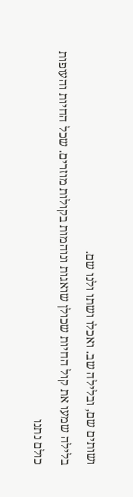ושותים שם, ובלילה שב. ואכלו ושתו ולנו שם.
בלילה שמעו את קול החיות שכולן שואגות ונוהמות בקולות מוזרים. שכל החיות והעופות
כולם נתנו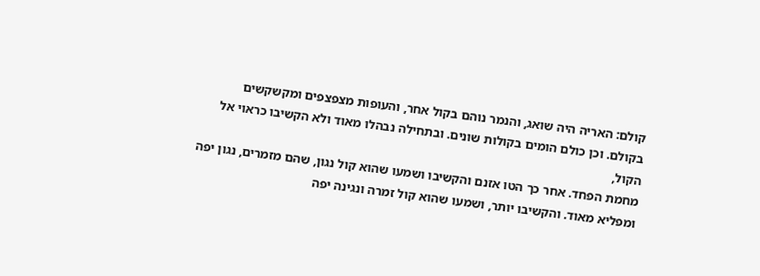קולם: האריה היה שואג, והנמר נוהם בקול אחר, והעופות מצפצפים ומקשקשים
בקולם. וכן כולם הומים בקולות שונים. ובתחילה נבהלו מאוד ולא הקשיבו כראוי אל הקול,
מחמת הפחד. אחר כך הטו אזנם והקשיבו ושמעו שהוא קול נגון, שהם מזמרים, נגון יפה
ומפליא מאוד. והקשיבו יותר, ושמעו שהוא קול זמרה ונגינה יפה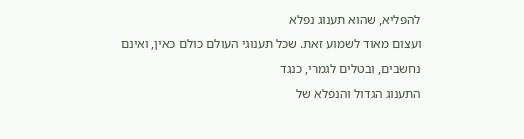להפליא, שהוא תענוג נפלא
ועצום מאוד לשמוע זאת. שכל תענוגי העולם כולם כאין, ואינם נחשבים, ובטלים לגמרי, כנגד
התענוג הגדול והנפלא של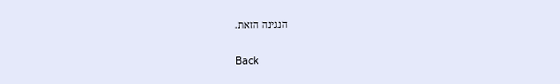הנגינה הזאת.


Back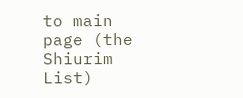to main page (the Shiurim List)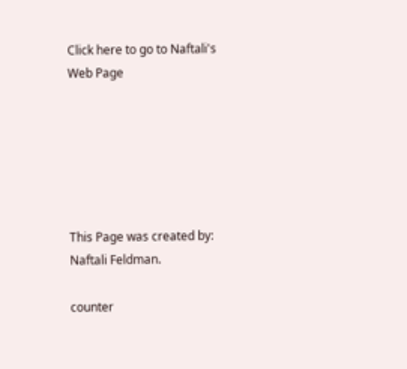Click here to go to Naftali's Web Page






This Page was created by: Naftali Feldman.

counter